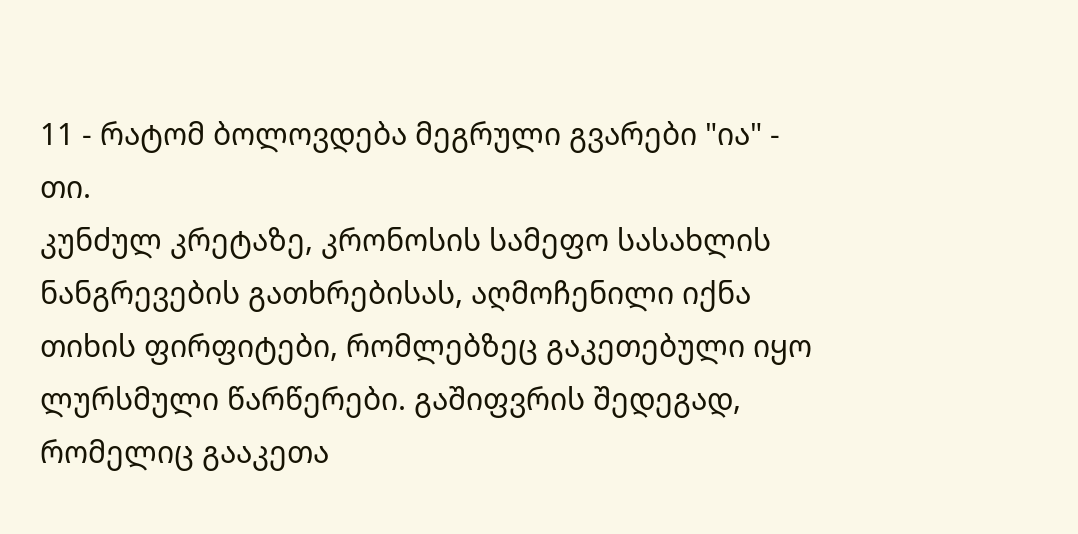11 - რატომ ბოლოვდება მეგრული გვარები "ია" - თი.
კუნძულ კრეტაზე, კრონოსის სამეფო სასახლის ნანგრევების გათხრებისას, აღმოჩენილი იქნა თიხის ფირფიტები, რომლებზეც გაკეთებული იყო ლურსმული წარწერები. გაშიფვრის შედეგად, რომელიც გააკეთა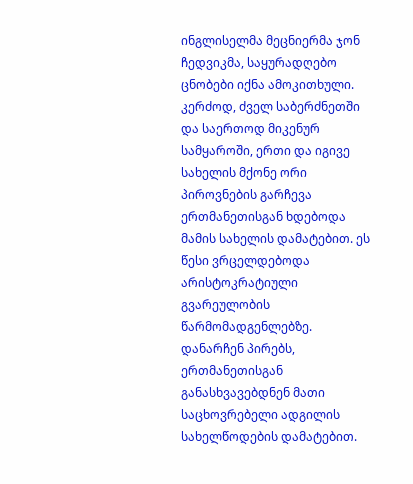ინგლისელმა მეცნიერმა ჯონ ჩედვიკმა, საყურადღებო ცნობები იქნა ამოკითხული. კერძოდ, ძველ საბერძნეთში და საერთოდ მიკენურ სამყაროში, ერთი და იგივე სახელის მქონე ორი პიროვნების გარჩევა ერთმანეთისგან ხდებოდა მამის სახელის დამატებით. ეს წესი ვრცელდებოდა არისტოკრატიული გვარეულობის წარმომადგენლებზე. დანარჩენ პირებს, ერთმანეთისგან განასხვავებდნენ მათი საცხოვრებელი ადგილის სახელწოდების დამატებით.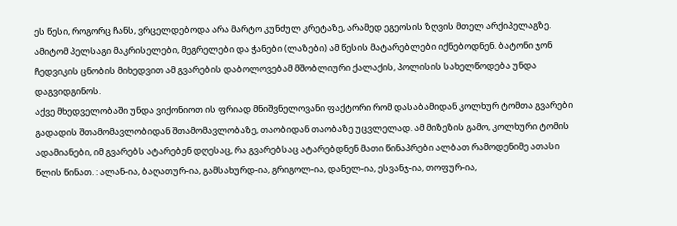ეს წესი, როგორც ჩანს, ვრცელდებოდა არა მარტო კუნძულ კრეტაზე, არამედ ეგეოსის ზღვის მთელ არქიპელაგზე. ამიტომ პელსაგი მაკრისელები, მეგრელები და ჭანები (ლაზები) ამ წესის მატარებლები იქნებოდნენ. ბატონი ჯონ ჩედვიკის ცნობის მიხედვით ამ გვარების დაბოლოვებამ მშობლიური ქალაქის, პოლისის სახელწოდება უნდა დაგვიდგინოს.
აქვე მხედველობაში უნდა ვიქონიოთ ის ფრიად მნიშვნელოვანი ფაქტორი რომ დასაბამიდან კოლხურ ტომთა გვარები გადადის შთამომავლობიდან შთამომავლობაზე, თაობიდან თაობაზე უცვლელად. ამ მიზეზის გამო, კოლხური ტომის ადამიანები, იმ გვარებს ატარებენ დღესაც, რა გვარებსაც ატარებდნენ მათი წინაპრები ალბათ რამოდენიმე ათასი წლის წინათ. : ალან-ია, ბაღათურ-ია, გამსახურდ-ია, გრიგოლ-ია, დანელ-ია, ესვანჯ-ია, თოფურ-ია,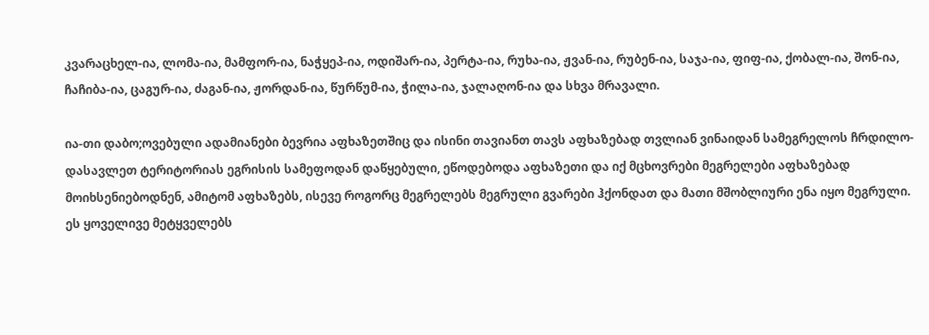კვარაცხელ-ია, ლომა-ია, მამფორ-ია, ნაჭყეპ-ია, ოდიშარ-ია, პერტა-ია, რუხა-ია, ჟვან-ია, რუბენ-ია, საჯა-ია, ფიფ-ია, ქობალ-ია, შონ-ია, ჩაჩიბა-ია, ცაგურ-ია, ძაგან-ია, ჟორდან-ია, წურწუმ-ია, ჭილა-ია, ჯალაღონ-ია და სხვა მრავალი.

ია-თი დაბო;ოვებული ადამიანები ბევრია აფხაზეთშიც და ისინი თავიანთ თავს აფხაზებად თვლიან ვინაიდან სამეგრელოს ჩრდილო-დასავლეთ ტერიტორიას ეგრისის სამეფოდან დაწყებული, ეწოდებოდა აფხაზეთი და იქ მცხოვრები მეგრელები აფხაზებად მოიხსენიებოდნენ, ამიტომ აფხაზებს, ისევე როგორც მეგრელებს მეგრული გვარები ჰქონდათ და მათი მშობლიური ენა იყო მეგრული. ეს ყოველივე მეტყველებს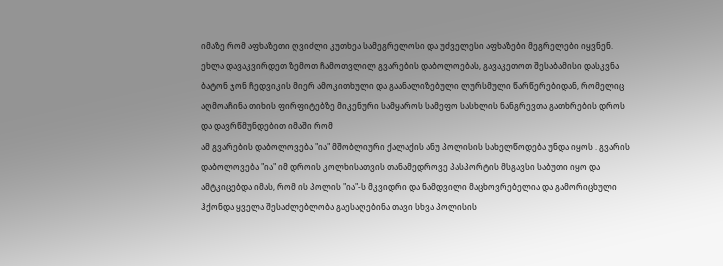იმაზე რომ აფხაზეთი ღვიძლი კუთხეა სამეგრელოსი და უძველესი აფხაზები მეგრელები იყვნენ.
ეხლა დავაკვირდეთ ზემოთ ჩამოთვლილ გვარების დაბოლოებას, გავაკეთოთ შესაბამისი დასკვნა ბატონ ჯონ ჩედვიკის მიერ ამოკითხული და გაანალიზებული ლურსმული წარწერებიდან, რომელიც აღმოაჩინა თიხის ფირფიტებზე მიკენური სამყაროს სამეფო სასხლის ნანგრევთა გათხრების დროს და დავრწმუნდებით იმაში რომ
ამ გვარების დაბოლოვება "ია" მშობლიური ქალაქის ანუ პოლისის სახელწოდება უნდა იყოს . გვარის დაბოლოვება "ია" იმ დროის კოლხისათვის თანამედროვე პასპორტის მსგავსი საბუთი იყო და ამტკიცებდა იმას, რომ ის პოლის "ია"-ს მკვიდრი და ნამდვილი მაცხოვრებელია და გამორიცხული ჰქონდა ყველა შესაძლებლობა გაესაღებინა თავი სხვა პოლისის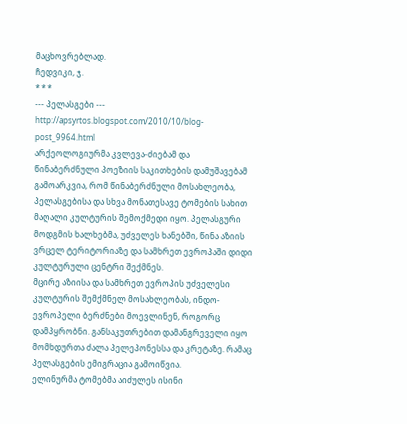მაცხოვრებლად.
ჩედვიკი, ჯ.
* * *
--- პელასგები ---
http://apsyrtos.blogspot.com/2010/10/blog-post_9964.html
არქეოლოგიურმა კვლევა-ძიებამ და წინაბერძნული პოეზიის საკითხების დამუშავებამ გამოარკვია, რომ წინაბერძნული მოსახლეობა, პელასგებისა და სხვა მონათესავე ტომების სახით მაღალი კულტურის შემოქმედი იყო. პელასგური მოდგმის ხალხებმა, უძველეს ხანებში, წინა აზიის ვრცელ ტერიტორიაზე და სამხრეთ ევროპაში დიდი კულტურული ცენტრი შექმნეს.
მცირე აზიისა და სამხრეთ ევროპის უძველესი კულტურის შემქმნელ მოსახლეობას, ინდო-ევროპელი ბერძნები მოევლინენ, როგორც დამპყრობნი. განსაკუთრებით დამანგრეველი იყო მომხდურთა ძალა პელეპონესსა და კრეტაზე. რამაც პელასგების ემიგრაცია გამოიწვია.
ელინურმა ტომებმა აიძულეს ისინი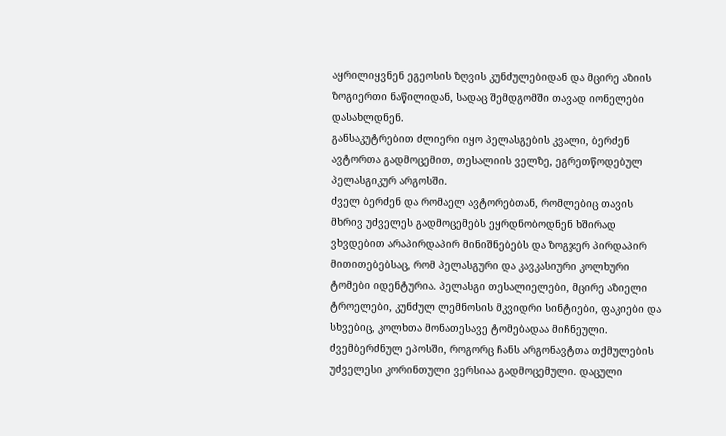აყრილიყვნენ ეგეოსის ზღვის კუნძულებიდან და მცირე აზიის ზოგიერთი ნაწილიდან, სადაც შემდგომში თავად იონელები დასახლდნენ.
განსაკუტრებით ძლიერი იყო პელასგების კვალი, ბერძენ ავტორთა გადმოცემით, თესალიის ველზე, ეგრეთწოდებულ პელასგიკურ არგოსში.
ძველ ბერძენ და რომაელ ავტორებთან, რომლებიც თავის მხრივ უძველეს გადმოცემებს ეყრდნობოდნენ ხშირად ვხვდებით არაპირდაპირ მინიშნებებს და ზოგჯერ პირდაპირ მითითებებსაც, რომ პელასგური და კავკასიური კოლხური ტომები იდენტურია. პელასგი თესალიელები, მცირე აზიელი ტროელები, კუნძულ ლემნოსის მკვიდრი სინტიები, ფაკიები და სხვებიც, კოლხთა მონათესავე ტომებადაა მიჩნეული.
ძვემბერძნულ ეპოსში, როგორც ჩანს არგონავტთა თქმულების უძველესი კორინთული ვერსიაა გადმოცემული. დაცული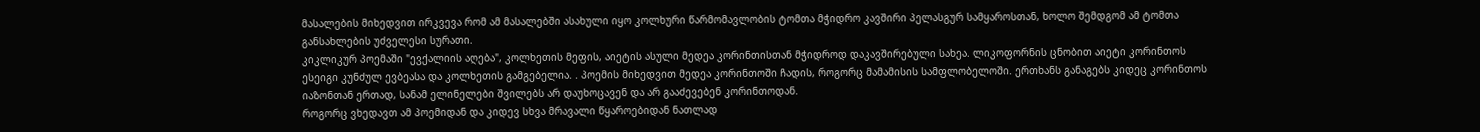მასალების მიხედვით ირკვევა რომ ამ მასალებში ასახული იყო კოლხური წარმომავლობის ტომთა მჭიდრო კავშირი პელასგურ სამყაროსთან, ხოლო შემდგომ ამ ტომთა განსახლების უძველესი სურათი.
კიკლიკურ პოემაში "ევქალიის აღება", კოლხეთის მეფის, აიეტის ასული მედეა კორინთისთან მჭიდროდ დაკავშირებული სახეა. ლიკოფორნის ცნობით აიეტი კორინთოს ესეიგი კუნძულ ევბეასა და კოლხეთის გამგებელია. . პოემის მიხედვით მედეა კორინთოში ჩადის, როგორც მამამისის სამფლობელოში. ერთხანს განაგებს კიდეც კორინთოს იაზონთან ერთად, სანამ ელინელები შვილებს არ დაუხოცავენ და არ გააძევებენ კორინთოდან.
როგორც ვხედავთ ამ პოემიდან და კიდევ სხვა მრავალი წყაროებიდან ნათლად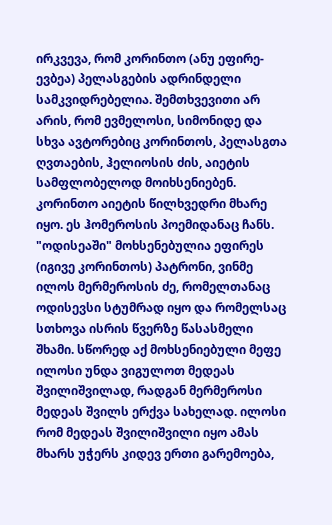ირკვევა, რომ კორინთო (ანუ ეფირე-ევბეა) პელასგების ადრინდელი სამკვიდრებელია. შემთხვევითი არ არის, რომ ევმელოსი, სიმონიდე და სხვა ავტორებიც კორინთოს, პელასგთა ღვთაების, ჰელიოსის ძის, აიეტის სამფლობელოდ მოიხსენიებენ.
კორინთო აიეტის წილხვედრი მხარე იყო. ეს ჰომეროსის პოემიდანაც ჩანს. "ოდისეაში" მოხსენებულია ეფირეს (იგივე კორინთოს) პატრონი, ვინმე ილოს მერმეროსის ძე, რომელთანაც ოდისევსი სტუმრად იყო და რომელსაც სთხოვა ისრის წვერზე წასასმელი შხამი. სწორედ აქ მოხსენიებული მეფე ილოსი უნდა ვიგულოთ მედეას შვილიშვილად, რადგან მერმეროსი მედეას შვილს ერქვა სახელად. ილოსი რომ მედეას შვილიშვილი იყო ამას მხარს უჭერს კიდევ ერთი გარემოება,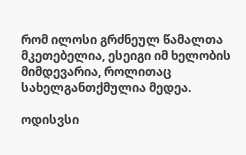რომ ილოსი გრძნეულ წამალთა მკეთებელია, ესეიგი იმ ხელობის მიმდევარია, როლითაც სახელგანთქმულია მედეა.

ოდისვსი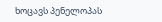ხოცავს პენელოპას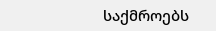საქმროებს